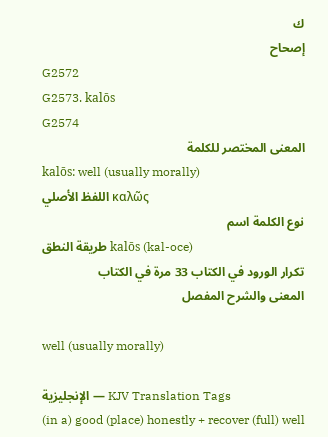ك
إصحاح
G2572
G2573. kalōs
G2574
المعنى المختصر للكلمة
kalōs: well (usually morally)
اللفظ الأصلي καλῶς
نوع الكلمة اسم
طريقة النطق kalōs (kal-oce)
تكرار الورود في الكتاب 33 مرة في الكتاب
المعنى والشرح المفصل

well (usually morally)

الإنجليزية — KJV Translation Tags
(in a) good (place) honestly + recover (full) well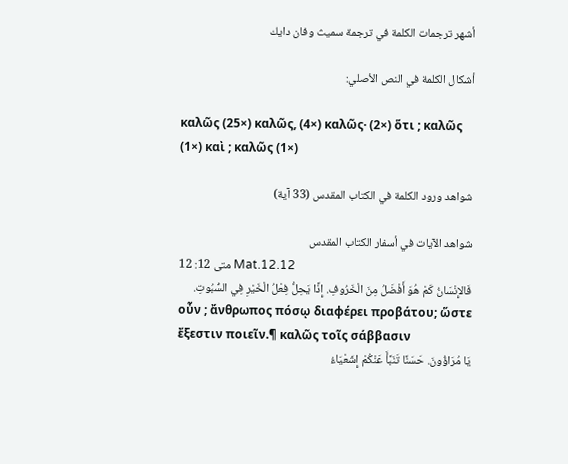أشهر ترجمات الكلمة في ترجمة سميث وفان دايك

أشكال الكلمة في النص الأصلي:

καλῶς (25×) καλῶς, (4×) καλῶς· (2×) ὅτι ; καλῶς (1×) καὶ ; καλῶς (1×)

شواهد ورود الكلمة في الكتاب المقدس (33 آية)

شواهد الآيات في أسفار الكتاب المقدس
متى 12: 12 Mat.12.12
فَالإِنْسَانُ كَمْ هُوَ أَفْضَلُ مِنَ الْخَرُوفِ. إِذًا يَحِلُّ فِعْلُ الْخَيْرِ فِي السُّبُوتِ.
οὖν ; ἄνθρωπος πόσῳ διαφέρει προβάτου; ὥστε ἔξεστιν ποιεῖν.¶ καλῶς τοῖς σάββασιν
يَا مُرَاؤُونَ. حَسَنًا تَنَبَّأَ عَنْكُمْ إِشَعْيَاءُ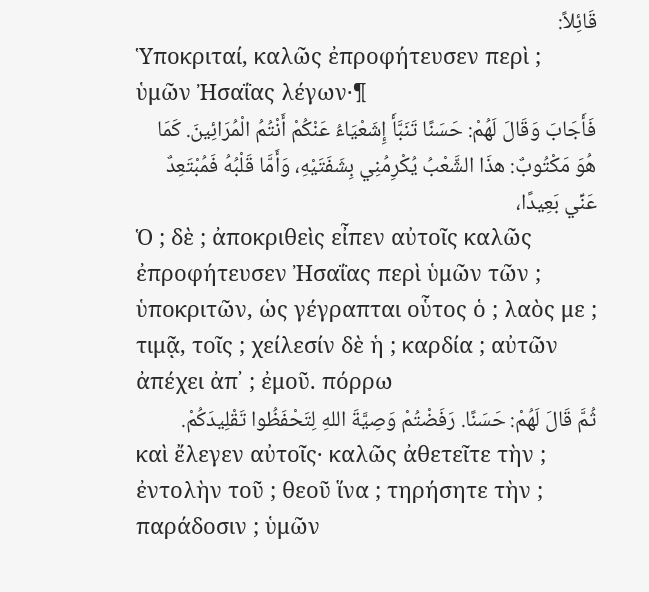قَائِلاً:
Ὑποκριταί, καλῶς ἐπροφήτευσεν περὶ ; ὑμῶν Ἠσαΐας λέγων·¶
فَأَجَابَ وَقَالَ لَهُمْ: حَسَنًا تَنَبَّأَ إِشَعْيَاءُ عَنْكُمْ أَنْتُمُ الْمُرَائِينَ. كَمَا هُوَ مَكْتُوبٌ: هذَا الشَّعْبُ يُكْرِمُنِي بِشَفَتَيْهِ، وَأَمَّا قَلْبُهُ فَمُبْتَعِدٌ عَنِّي بَعِيدًا،
Ὁ ; δὲ ; ἀποκριθεὶς εἶπεν αὐτοῖς καλῶς ἐπροφήτευσεν Ἠσαΐας περὶ ὑμῶν τῶν ; ὑποκριτῶν, ὡς γέγραπται οὗτος ὁ ; λαὸς με ; τιμᾷ, τοῖς ; χείλεσίν δὲ ἡ ; καρδία ; αὐτῶν ἀπέχει ἀπ᾽ ; ἐμοῦ. πόρρω
ثُمَّ قَالَ لَهُمْ: حَسَنًا. رَفَضْتُمْ وَصِيَّةَ اللهِ لِتَحْفَظُوا تَقْلِيدَكُمْ.
καὶ ἔλεγεν αὐτοῖς· καλῶς ἀθετεῖτε τὴν ; ἐντολὴν τοῦ ; θεοῦ ἵνα ; τηρήσητε τὴν ; παράδοσιν ; ὑμῶν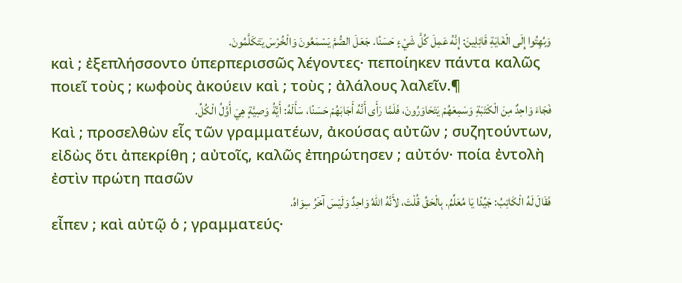وَبُهِتُوا إِلَى الْغَايَةِ قَائِلِينَ: إِنَّهُ عَمِلَ كُلَّ شَيْءٍ حَسَنًا. جَعَلَ الصُّمَّ يَسْمَعُونَ وَالْخُرْسَ يَتَكَلَّمُونَ.
καὶ ; ἐξεπλήσσοντο ὑπερπερισσῶς λέγοντες· πεποίηκεν πάντα καλῶς ποιεῖ τοὺς ; κωφοὺς ἀκούειν καὶ ; τοὺς ; ἀλάλους λαλεῖν.¶
فَجَاءَ وَاحِدٌ مِنَ الْكَتَبَةِ وَسَمِعَهُمْ يَتَحَاوَرُونَ، فَلَمَّا رَأَى أَنَّهُ أَجَابَهُمْ حَسَنًا، سَأَلَهُ: أَيَّةُ وَصِيَّةٍ هِيَ أَوَّلُ الْكُلِّ.
Καὶ ; προσελθὼν εἷς τῶν γραμματέων, ἀκούσας αὐτῶν ; συζητούντων, εἰδὼς ὅτι ἀπεκρίθη ; αὐτοῖς, καλῶς ἐπηρώτησεν ; αὐτόν· ποία ἐντολὴ ἐστὶν πρώτη πασῶν
فَقَالَ لَهُ الْكَاتِبُ: جَيِّدًا يَا مُعَلِّمُ. بِالْحَقِّ قُلْتَ، لأَنَّهُ اللهُ وَاحِدٌ وَلَيْسَ آخَرُ سِوَاهُ.
εἶπεν ; καὶ αὐτῷ ὁ ; γραμματεύς·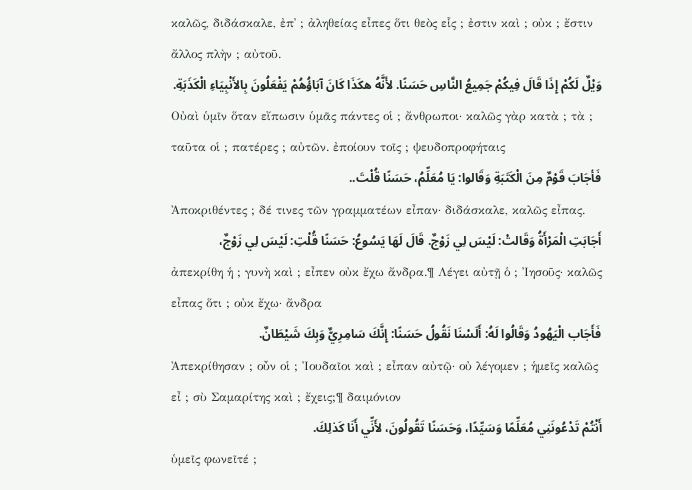καλῶς, διδάσκαλε, ἐπ᾽ ; ἀληθείας εἶπες ὅτι θεὸς εἷς ; ἐστιν καὶ ; οὐκ ; ἔστιν ἄλλος πλὴν ; αὐτοῦ.
وَيْلٌ لَكُمْ إِذَا قَالَ فِيكُمْ جَمِيعُ النَّاسِ حَسَنًا. لأَنَّهُ هكَذَا كَانَ آبَاؤُهُمْ يَفْعَلُونَ بِالأَنْبِيَاءِ الْكَذَبَةِ.
Οὐαὶ ὑμῖν ὅταν εἴπωσιν ὑμᾶς πάντες οἱ ; ἄνθρωποι· καλῶς γὰρ κατὰ ; τὰ ; ταῦτα οἱ ; πατέρες ; αὐτῶν. ἐποίουν τοῖς ; ψευδοπροφήταις
فَأجَابَ قَوْمٌ مِنَ الْكَتَبَةِ وَقَالوا: يَا مُعَلِّمُ، حَسَنًا قُلْتَ..
Ἀποκριθέντες ; δέ τινες τῶν γραμματέων εἶπαν· διδάσκαλε, καλῶς εἶπας.
أَجَابَتِ الْمَرْأَةُ وَقَالتْ: لَيْسَ لِي زَوْجٌ. قَالَ لَهَا يَسُوعُ: حَسَنًا قُلْتِ: لَيْسَ لِي زَوْجٌ،
ἀπεκρίθη ἡ ; γυνὴ καὶ ; εἶπεν οὐκ ἔχω ἄνδρα.¶ Λέγει αὐτῇ ὁ ; Ἰησοῦς· καλῶς εἶπας ὅτι ; οὐκ ἔχω· ἄνδρα
فَأَجَاب الْيَهُودُ وَقَالُوا لَهُ: أَلَسْنَا نَقُولُ حَسَنًا: إِنَّكَ سَامِرِيٌّ وَبِكَ شَيْطَانٌ.
Ἀπεκρίθησαν ; οὖν οἱ ; Ἰουδαῖοι καὶ ; εἶπαν αὐτῷ· οὐ λέγομεν ; ἡμεῖς καλῶς εἶ ; σὺ Σαμαρίτης καὶ ; ἔχεις;¶ δαιμόνιον
أَنْتُمْ تَدْعُونَنِي مُعَلِّمًا وَسَيِّدًا، وَحَسَنًا تَقُولُونَ، لأَنِّي أَنَا كَذلِكَ.
ὑμεῖς φωνεῖτέ ;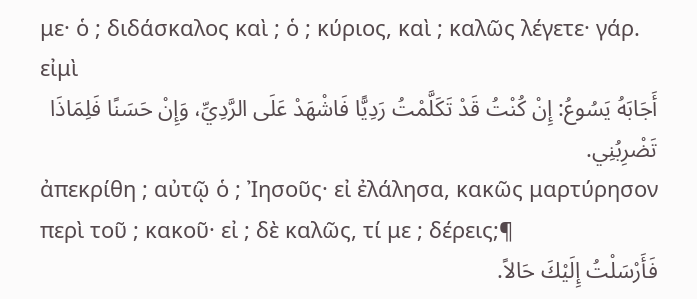με· ὁ ; διδάσκαλος καὶ ; ὁ ; κύριος, καὶ ; καλῶς λέγετε· γάρ. εἰμὶ
أَجَابَهُ يَسُوعُ: إِنْ كُنْتُ قَدْ تَكَلَّمْتُ رَدِيًّا فَاشْهَدْ عَلَى الرَّدِيِّ، وَإِنْ حَسَنًا فَلِمَاذَا تَضْرِبُنِي.
ἀπεκρίθη ; αὐτῷ ὁ ; Ἰησοῦς· εἰ ἐλάλησα, κακῶς μαρτύρησον περὶ τοῦ ; κακοῦ· εἰ ; δὲ καλῶς, τί με ; δέρεις;¶
فَأَرْسَلْتُ إِلَيْكَ حَالاً.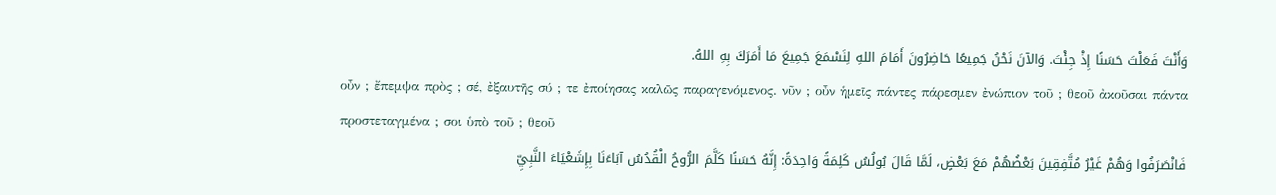وَأَنْتَ فَعَلْتَ حَسَنًا إِذْ جِئْتَ. وَالآنَ نَحْنُ جَمِيعًا حَاضِرُونَ أَمَامَ اللهِ لِنَسْمَعَ جَمِيعَ مَا أَمَرَكَ بِهِ اللهُ.
οὖν ; ἔπεμψα πρὸς ; σέ, ἐξαυτῆς σύ ; τε ἐποίησας καλῶς παραγενόμενος. νῦν ; οὖν ἡμεῖς πάντες πάρεσμεν ἐνώπιον τοῦ ; θεοῦ ἀκοῦσαι πάντα προστεταγμένα ; σοι ὑπὸ τοῦ ; θεοῦ
فَانْصَرَفُوا وَهُمْ غَيْرُ مُتَّفِقِينَ بَعْضُهُمْ مَعَ بَعْضٍ، لَمَّا قَالَ بُولُسُ كَلِمَةً وَاحِدَةً: إِنَّهُ حَسَنًا كَلَّمَ الرُّوحُ الْقُدُسُ آبَاءَنَا بِإِشَعْيَاءَ النَّبِيِّ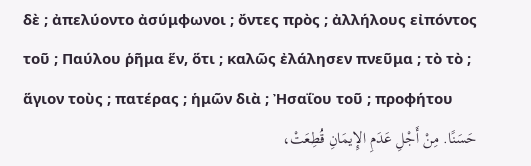δὲ ; ἀπελύοντο ἀσύμφωνοι ; ὄντες πρὸς ; ἀλλήλους εἰπόντος τοῦ ; Παύλου ῥῆμα ἕν, ὅτι ; καλῶς ἐλάλησεν πνεῦμα ; τὸ τὸ ; ἅγιον τοὺς ; πατέρας ; ἡμῶν διὰ ; Ἠσαΐου τοῦ ; προφήτου
حَسَنًا. مِنْ أَجْلِ عَدَمِ الإِيمَانِ قُطِعَتْ،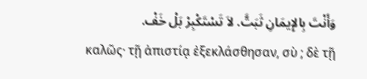وَأَنْتَ بِالإِيمَانِ ثَبَتَّ. لاَ تَسْتَكْبِرْ بَلْ خَفْ.
καλῶς· τῇ ἀπιστίᾳ ἐξεκλάσθησαν, σὺ ; δὲ τῇ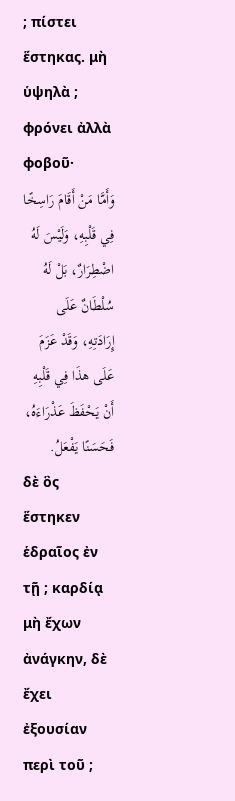; πίστει ἕστηκας. μὴ ὑψηλὰ ; φρόνει ἀλλὰ φοβοῦ·
وَأَمَّا مَنْ أَقَامَ رَاسِخًا فِي قَلْبِهِ، وَلَيْسَ لَهُ اضْطِرَارٌ، بَلْ لَهُ سُلْطَانٌ عَلَى إِرَادَتِهِ، وَقَدْ عَزَمَ عَلَى هذَا فِي قَلْبِهِ أَنْ يَحْفَظَ عَذْرَاءَهُ، فَحَسَنًا يَفْعَلُ.
δὲ ὃς ἕστηκεν ἑδραῖος ἐν τῇ ; καρδίᾳ μὴ ἔχων ἀνάγκην, δὲ ἔχει ἐξουσίαν περὶ τοῦ ;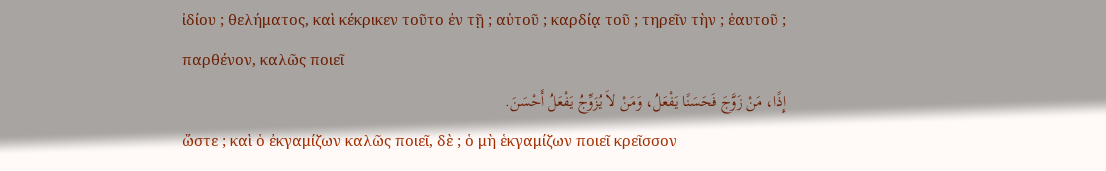ἰδίου ; θελήματος, καὶ κέκρικεν τοῦτο ἐν τῇ ; αὐτοῦ ; καρδίᾳ τοῦ ; τηρεῖν τὴν ; ἑαυτοῦ ; παρθένον, καλῶς ποιεῖ
إِذًا، مَنْ زَوَّجَ فَحَسَنًا يَفْعَلُ، وَمَنْ لاَ يُزَوِّجُ يَفْعَلُ أَحْسَنَ.
ὥστε ; καὶ ὁ ἐκγαμίζων καλῶς ποιεῖ, δὲ ; ὁ μὴ ἑκγαμίζων ποιεῖ κρεῖσσον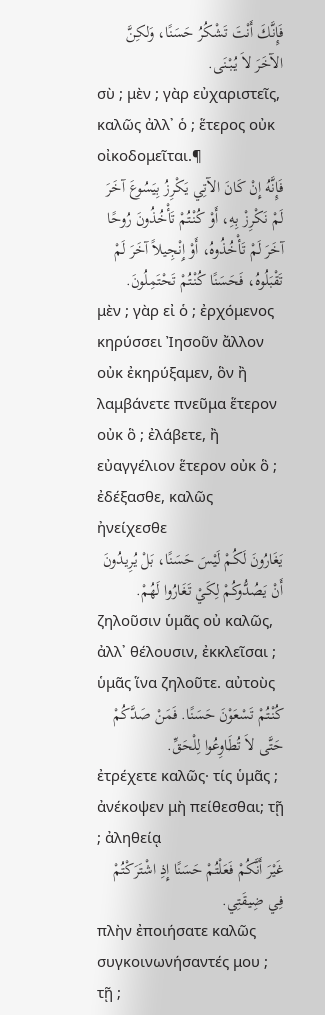فَإِنَّكَ أَنْتَ تَشْكُرُ حَسَنًا، وَلكِنَّ الآخَرَ لاَ يُبْنَى.
σὺ ; μὲν ; γὰρ εὐχαριστεῖς, καλῶς ἀλλ᾽ ὁ ; ἕτερος οὐκ οἰκοδομεῖται.¶
فَإِنَّهُ إِنْ كَانَ الآتِي يَكْرِزُ بِيَسُوعَ آخَرَ لَمْ نَكْرِزْ بِهِ، أَوْ كُنْتُمْ تَأْخُذُونَ رُوحًا آخَرَ لَمْ تَأْخُذُوهُ، أَوْ إِنْجِيلاً آخَرَ لَمْ تَقْبَلُوهُ، فَحَسَنًا كُنْتُمْ تَحْتَمِلُونَ.
μὲν ; γὰρ εἰ ὁ ; ἐρχόμενος κηρύσσει Ἰησοῦν ἄλλον οὐκ ἐκηρύξαμεν, ὃν ἢ λαμβάνετε πνεῦμα ἕτερον οὐκ ὃ ; ἐλάβετε, ἢ εὐαγγέλιον ἕτερον οὐκ ὃ ; ἐδέξασθε, καλῶς ἠνείχεσθε
يَغَارُونَ لَكُمْ لَيْسَ حَسَنًا، بَلْ يُرِيدُونَ أَنْ يَصُدُّوكُمْ لِكَيْ تَغَارُوا لَهُمْ.
ζηλοῦσιν ὑμᾶς οὐ καλῶς, ἀλλ᾽ θέλουσιν, ἐκκλεῖσαι ; ὑμᾶς ἵνα ζηλοῦτε. αὐτοὺς
كُنْتُمْ تَسْعَوْنَ حَسَنًا. فَمَنْ صَدَّكُمْ حَتَّى لاَ تُطَاوِعُوا لِلْحَقِّ.
ἐτρέχετε καλῶς· τίς ὑμᾶς ; ἀνέκοψεν μὴ πείθεσθαι; τῇ ; ἀληθείᾳ
غَيْرَ أَنَّكُمْ فَعَلْتُمْ حَسَنًا إِذِ اشْتَرَكْتُمْ فِي ضِيقَتِي.
πλὴν ἐποιήσατε καλῶς συγκοινωνήσαντές μου ; τῇ ;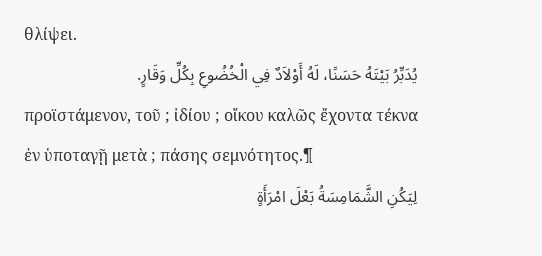θλίψει.
يُدَبِّرُ بَيْتَهُ حَسَنًا، لَهُ أَوْلاَدٌ فِي الْخُضُوعِ بِكُلِّ وَقَارٍ.
προϊστάμενον, τοῦ ; ἰδίου ; οἴκου καλῶς ἔχοντα τέκνα ἐν ὑποταγῇ μετὰ ; πάσης σεμνότητος.¶
لِيَكُنِ الشَّمَامِسَةُ بَعْلَ امْرَأَةٍ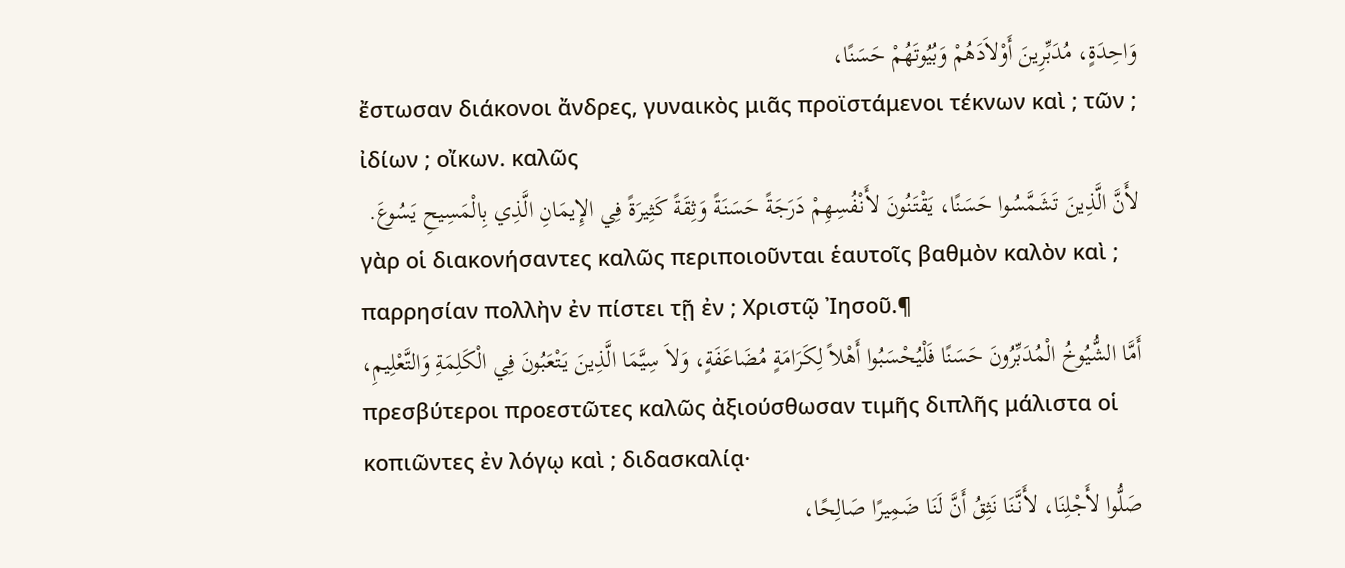وَاحِدَةٍ، مُدَبِّرِينَ أَوْلاَدَهُمْ وَبُيُوتَهُمْ حَسَنًا،
ἔστωσαν διάκονοι ἄνδρες, γυναικὸς μιᾶς προϊστάμενοι τέκνων καὶ ; τῶν ; ἰδίων ; οἴκων. καλῶς
لأَنَّ الَّذِينَ تَشَمَّسُوا حَسَنًا، يَقْتَنُونَ لأَنْفُسِهِمْ دَرَجَةً حَسَنَةً وَثِقَةً كَثِيرَةً فِي الإِيمَانِ الَّذِي بِالْمَسِيحِ يَسُوعَ.
γὰρ οἱ διακονήσαντες καλῶς περιποιοῦνται ἑαυτοῖς βαθμὸν καλὸν καὶ ; παρρησίαν πολλὴν ἐν πίστει τῇ ἐν ; Χριστῷ Ἰησοῦ.¶
أَمَّا الشُّيُوخُ الْمُدَبِّرُونَ حَسَنًا فَلْيُحْسَبُوا أَهْلاً لِكَرَامَةٍ مُضَاعَفَةٍ، وَلاَ سِيَّمَا الَّذِينَ يَتْعَبُونَ فِي الْكَلِمَةِ وَالتَّعْلِيمِ،
πρεσβύτεροι προεστῶτες καλῶς ἀξιούσθωσαν τιμῆς διπλῆς μάλιστα οἱ κοπιῶντες ἐν λόγῳ καὶ ; διδασκαλίᾳ·
صَلُّوا لأَجْلِنَا، لأَنَّنَا نَثِقُ أَنَّ لَنَا ضَمِيرًا صَالِحًا،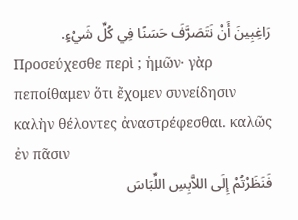رَاغِبِينَ أَنْ نَتَصَرَّفَ حَسَنًا فِي كُلِّ شَيْءٍ.
Προσεύχεσθε περὶ ; ἡμῶν· γὰρ πεποίθαμεν ὅτι ἔχομεν συνείδησιν καλὴν θέλοντες ἀναστρέφεσθαι. καλῶς ἐν πᾶσιν
فَنَظَرْتُمْ إِلَى اللاَّبِسِ اللِّبَاسَ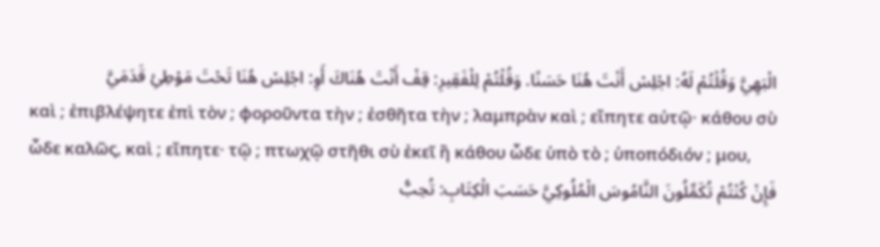الْبَهِيَّ وَقُلْتُمْ لَهُ: اجْلِسْ أَنْتَ هُنَا حَسَنًا. وَقُلْتُمْ لِلْفَقِيرِ: قِفْ أَنْتَ هُنَاكَ أَوِ: اجْلِسْ هُنَا تَحْتَ مَوْطِئِ قَدَمَيَّ
καὶ ; ἐπιβλέψητε ἐπὶ τὸν ; φοροῦντα τὴν ; ἐσθῆτα τὴν ; λαμπρὰν καὶ ; εἴπητε αὐτῷ· κάθου σὺ ὧδε καλῶς, καὶ ; εἴπητε· τῷ ; πτωχῷ στῆθι σὺ ἐκεῖ ἢ κάθου ὧδε ὑπὸ τὸ ; ὑποπόδιόν ; μου,
فَإِنْ كُنْتُمْ تُكَمِّلُونَ النَّامُوسَ الْمُلُوكِيَّ حَسَبَ الْكِتَابِ: تُحِبُّ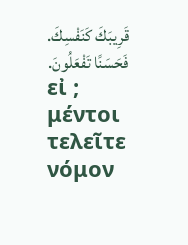قَرِيبَكَ كَنَفْسِكَ. فَحَسَنًا تَفْعَلُونَ.
εἰ ; μέντοι τελεῖτε νόμον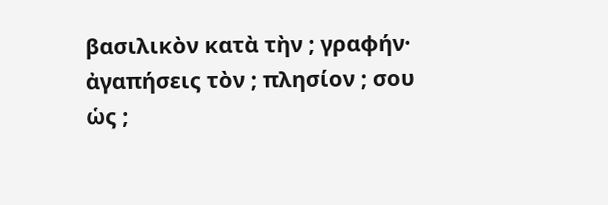βασιλικὸν κατὰ τὴν ; γραφήν· ἀγαπήσεις τὸν ; πλησίον ; σου ὡς ;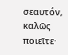σεαυτόν, καλῶς ποιεῖτε·